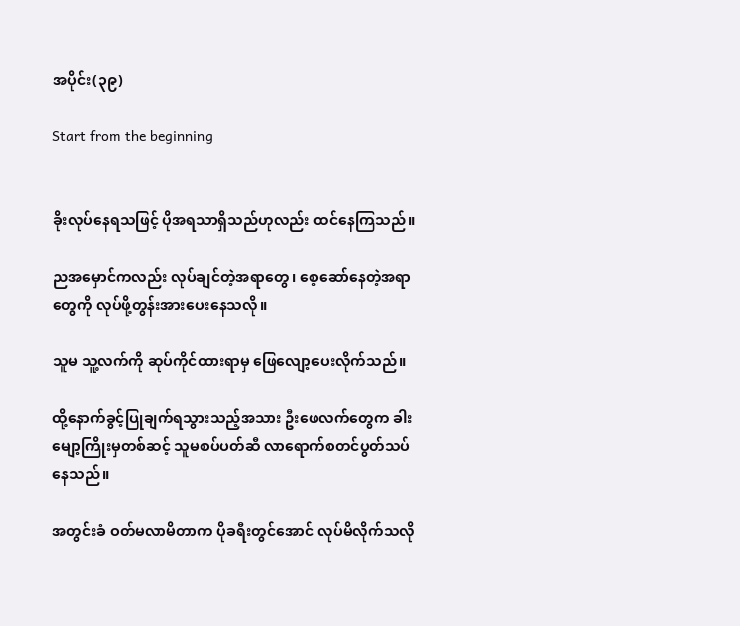အပိုင်း(၃၉)

Start from the beginning


ခိုးလုပ်နေရသဖြင့် ပိုအရသာရှိသည်ဟုလည်း ထင်နေကြသည်။

ညအမှောင်ကလည်း လုပ်ချင်တဲ့အရာတွေ၊ စေ့ဆော်နေတဲ့အရာတွေကို လုပ်ဖို့တွန်းအားပေးနေသလို။

သူမ သူ့လက်ကို ဆုပ်ကိုင်ထားရာမှ ဖြေလျော့ပေးလိုက်သည်။

ထို့နောက်ခွင့်ပြုချက်ရသွားသည့်အသား ဦးဖေလက်တွေက ခါးမျော့ကြိုးမှတစ်ဆင့် သူမစပ်ပတ်ဆီ လာရောက်စတင်ပွတ်သပ်နေသည်။

အတွင်းခံ ဝတ်မလာမိတာက ပိုခရီးတွင်အောင် လုပ်မိလိုက်သလို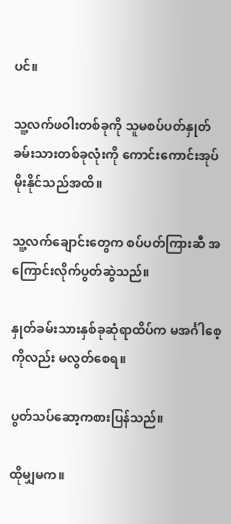ပင်။

သူ့လက်ဖဝါးတစ်ခုကို သူမစပ်ပတ်နှုတ်ခမ်းသားတစ်ခုလုံးကို ကောင်းကောင်းအုပ်မိုးနိုင်သည်အထိ။

သူ့လက်ချောင်းတွေက စပ်ပတ်ကြားဆီ အကြောင်းလိုက်ပွတ်ဆွဲသည်။

နှုတ်ခမ်းသားနှစ်ခုဆုံရာထိပ်က မအင်္ဂါစေ့ကိုလည်း မလွတ်စေရ။

ပွတ်သပ်ဆော့ကစားပြန်သည်။

ထိုမျှမက။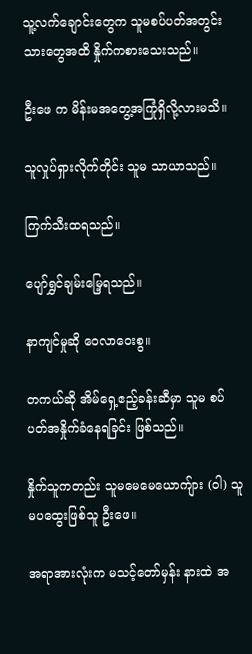သူ့လက်ချောင်းတွေက သူမစပ်ပတ်အတွင်းသားတွေအထိ နှိုက်ကစားသေးသည်။

ဦးဖေ က မိန်းမအတွေ့အကြုံရှိလို့လားမသိ။

သူလှုပ်ရှားလိုက်တိုင်း သူမ သာယာသည်။

ကြက်သီးထရသည်။

ပျော်ရွှင်ချမ်းမြေ့ရသည်။

နာကျင်မှုဆို ဝေလာဝေးစွ။

တကယ်ဆို အိမ်ရှေ့ဧည့်ခန်းဆီမှာ သူမ စပ်ပတ်အနှိုက်ခံနေရခြင်း ဖြစ်သည်။

နှိုက်သူကတည်း သူမမေမေယောကျ်ား (ဝါ) သူမပထွေးဖြစ်သူ ဦးဖေ။

အရာအားလုံးက မသင့်တော်မှန်း နားထဲ အ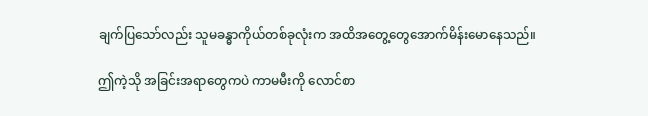ချက်ပြသော်လည်း သူမခန္ဓာကိုယ်တစ်ခုလုံးက အထိအတွေ့တွေအောက်မိန်းမောနေသည်။

ဤကဲ့သို အခြင်းအရာတွေကပဲ ကာမမီးကို လောင်စာ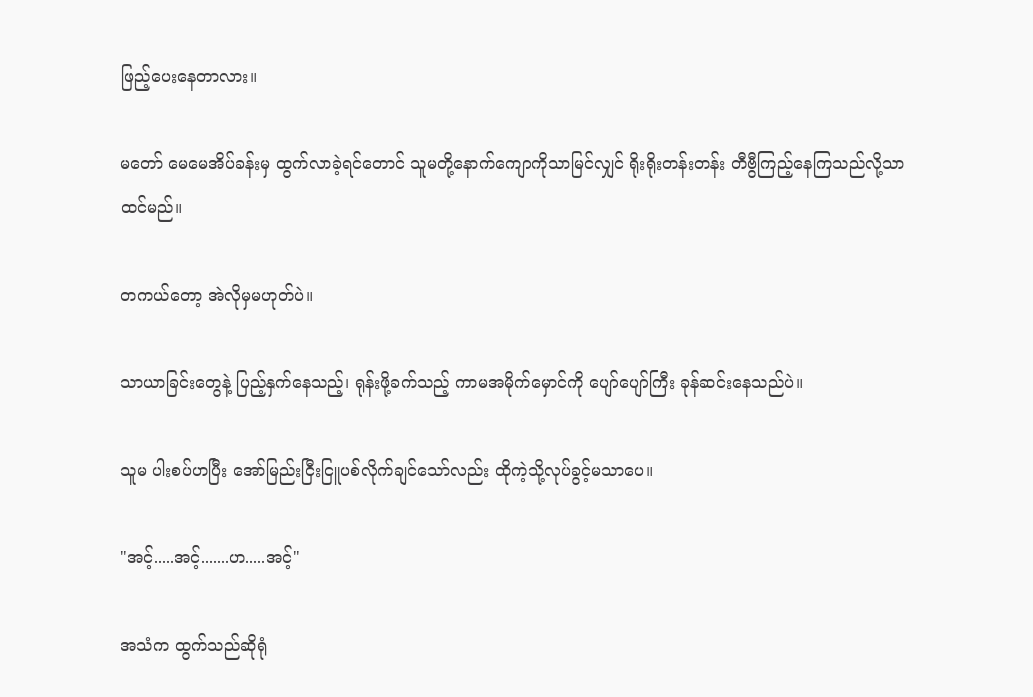ဖြည့်ပေးနေတာလား။

မတော် မေမေအိပ်ခန်းမှ ထွက်လာခဲ့ရင်တောင် သူမတို့နောက်ကျောကိုသာမြင်လျှင် ရိုးရိုးတန်းတန်း တီဗွီကြည့်နေကြသည်လို့သာ ထင်မည်။

တကယ်တော့ အဲလိုမှမဟုတ်ပဲ။

သာယာခြင်းတွေနဲ့ ပြည့်နှက်နေသည့်၊ ရုန်းဖို့ခက်သည့် ကာမအမိုက်မှောင်ကို ပျော်ပျော်ကြီး ခုန်ဆင်းနေသည်ပဲ။

သူမ ပါးစပ်ဟပြီး အော်မြည်းငြီးငြူပစ်လိုက်ချင်သော်လည်း ထိုကဲ့သို့လုပ်ခွင့်မသာပေ။

"အင့်.....အင့်.......ဟ.....အင့်"

အသံက ထွက်သည်ဆိုရုံ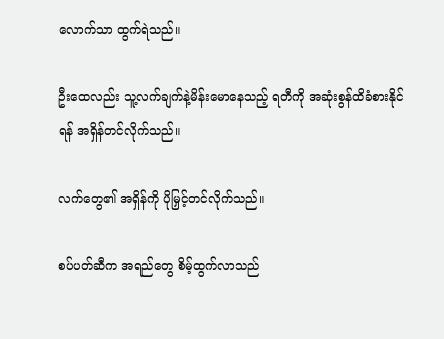လောက်သာ ထွက်ရဲသည်။

ဦးထေလည်း သူ့လက်ချက်နဲ့မိန်းမောနေသည့် ရတီကို အဆုံးစွန်ထိခံစားနိုင်ရန် အရှိန်တင်လိုက်သည်။

လက်တွေ၏ အရှိန်ကို ပိုမြှင့်တင်လိုက်သည်။

စပ်ပတ်ဆီက အရည်တွေ စိမ့်ထွက်လာသည်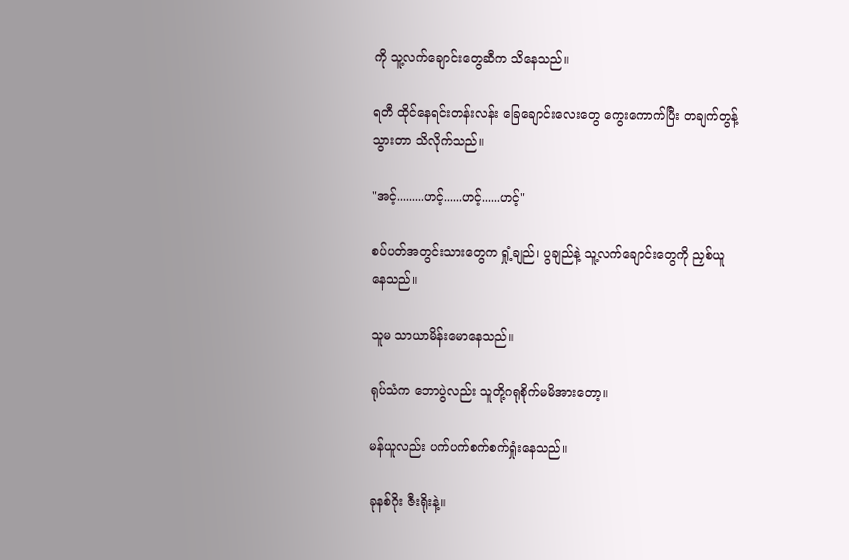ကို သူ့လက်ချောင်းတွေဆီက သိနေသည်။

ရတီ ထိုင်နေရင်းတန်းလန်း ခြေချောင်းလေးတွေ ကွေးကောက်ပြီး တချက်တွန့်သွားတာ သိလိုက်သည်။

"အင့်.........ဟင့်......ဟင့်......ဟင့်"

စပ်ပတ်အတွင်းသားတွေက ရှုံ့ချည်၊ ပွချည်နဲ့ သူ့လက်ချောင်းတွေကို ညှစ်ယူနေသည်။

သူမ သာယာမိန်းမောနေသည်။

ရုပ်သံက ဘောပွဲလည်း သူတို့ဂရုစိုက်မမိအားတော့။

မန်ယူလည်း ပက်ပက်စက်စက်ရှုံးနေသည်။

ခုနစ်ဂိုး ဇီးရိုးနဲ့။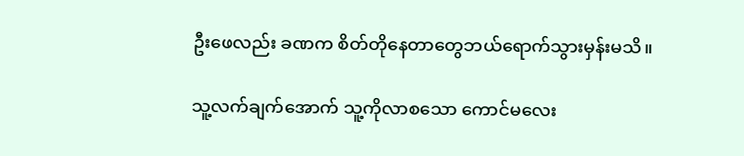ဦးဖေလည်း ခဏက စိတ်တိုနေတာတွေဘယ်ရောက်သွားမှန်းမသိ။

သူ့လက်ချက်အောက် သူ့ကိုလာစသော ကောင်မလေး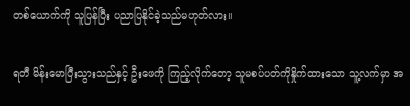တစ်ယောက်ကို သူပြန်ပြီး ပညာပြနိုင်ခဲ့သည်မဟုတ်လား။

ရတီ မိန်းမောပြီးသွားသည်နှင့် ဦးဖေကို ကြည့်လိုက်တော့ သူမစပ်ပတ်ကိုနှိုက်ထားသော သူ့လက်မှာ အ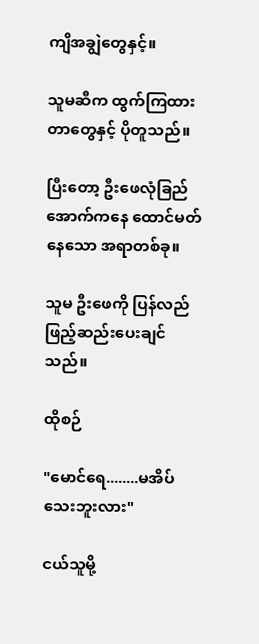ကျိအချွဲတွေနှင့်။

သူမဆီက ထွက်ကြထားတာတွေနှင့် ပိုတူသည်။

ပြီးတော့ ဦးဖေလုံခြည်အောက်ကနေ ထောင်မတ်နေသော အရာတစ်ခု။

သူမ ဦးဖေကို ပြန်လည် ဖြည့်ဆည်းပေးချင်သည်။

ထိုစဉ်

"မောင်ရေ........မအိပ်သေးဘူးလား"

ငယ်သူမို့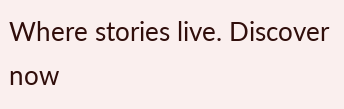Where stories live. Discover now